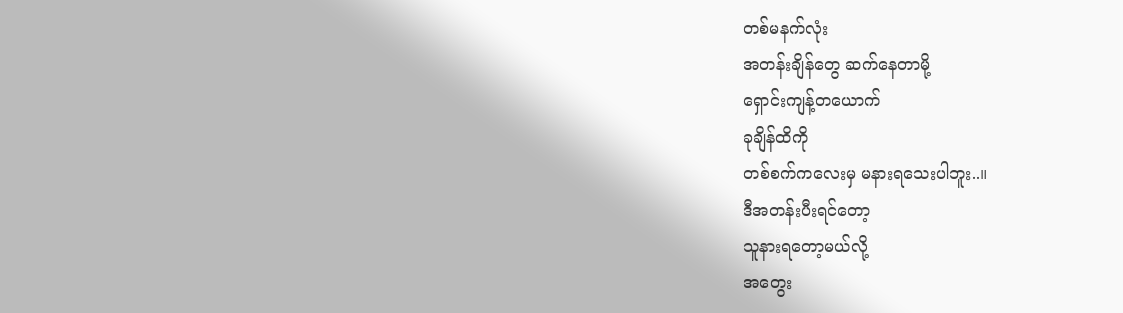တစ်မနက်လုံး
အတန်းချိန်တွေ ဆက်နေတာမို့
ရှောင်းကျန့်တယောက်
ခုချိန်ထိကို
တစ်စက်ကလေးမှ မနားရသေးပါဘူး..။
ဒီအတန်းပီးရင်တော့
သူနားရတော့မယ်လို့
အတွေး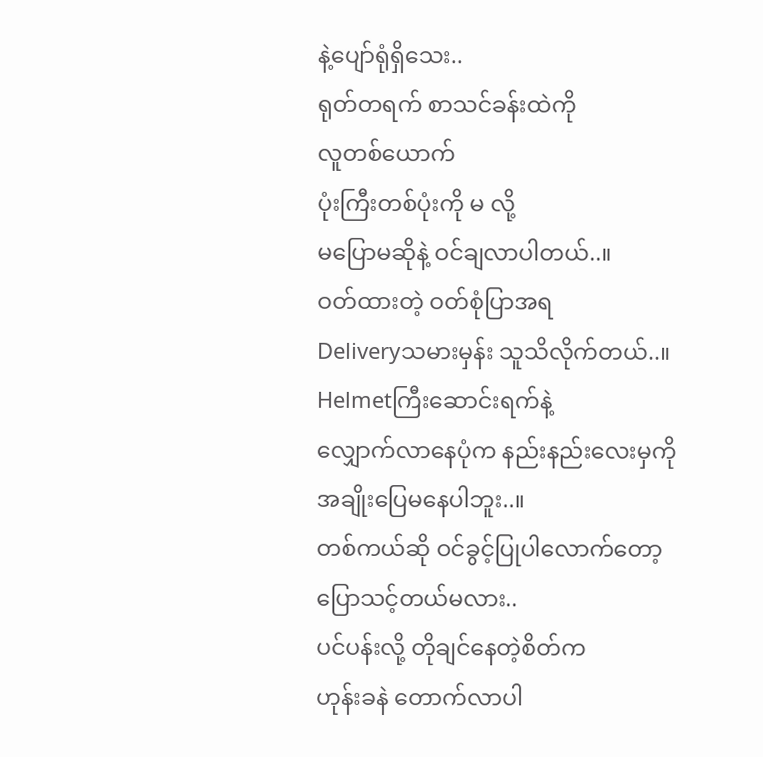နဲ့ပျော်ရုံရှိသေး..
ရုတ်တရက် စာသင်ခန်းထဲကို
လူတစ်ယောက်
ပုံးကြီးတစ်ပုံးကို မ လို့
မပြောမဆိုနဲ့ ဝင်ချလာပါတယ်..။
ဝတ်ထားတဲ့ ဝတ်စုံပြာအရ
Deliveryသမားမှန်း သူသိလိုက်တယ်..။
Helmetကြီးဆောင်းရက်နဲ့
လျှောက်လာနေပုံက နည်းနည်းလေးမှကို
အချိုးပြေမနေပါဘူး..။
တစ်ကယ်ဆို ဝင်ခွင့်ပြုပါလောက်တော့
ပြောသင့်တယ်မလား..
ပင်ပန်းလို့ တိုချင်နေတဲ့စိတ်က
ဟုန်းခနဲ တောက်လာပါ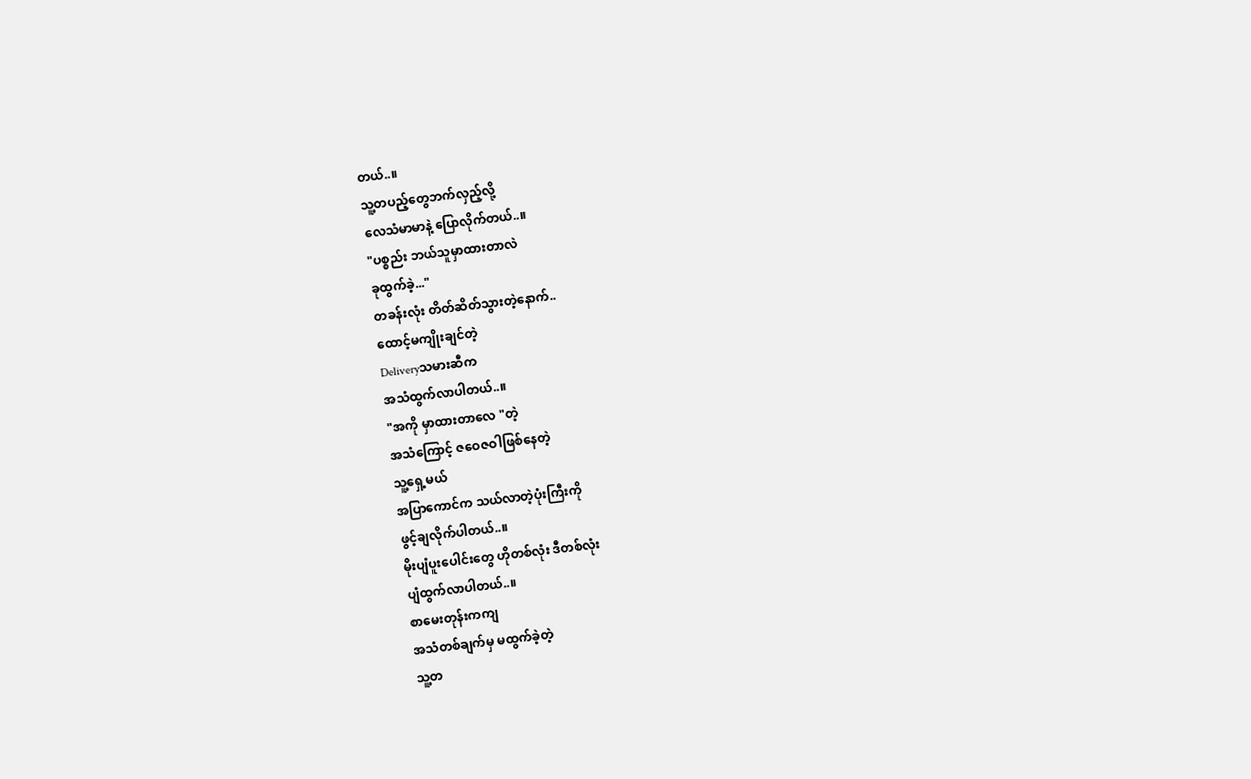တယ်..။
သူ့တပည့်တွေဘက်လှည့်လို့
လေသံမာမာနဲ့ ပြောလိုက်တယ်..။
"ပစ္စည်း ဘယ်သူမှာထားတာလဲ
ခုထွက်ခဲ့..."
တခန်းလုံး တိတ်ဆိတ်သွားတဲ့နောက်..
ထောင့်မကျိုးချင်တဲ့
Deliveryသမားဆီက
အသံထွက်လာပါတယ်..။
"အကို မှာထားတာလေ "တဲ့
အသံကြောင့် ဇဝေဇဝါဖြစ်နေတဲ့
သူ့ရှေ့မယ်
အပြာကောင်က သယ်လာတဲ့ပုံးကြီးကို
ဖွင့်ချလိုက်ပါတယ်..။
မိုးပျံပူးပေါင်းတွေ ဟိုတစ်လုံး ဒီတစ်လုံး
ပျံထွက်လာပါတယ်..။
စာမေးတုန်းကကျ
အသံတစ်ချက်မှ မထွက်ခဲ့တဲ့
သူ့တ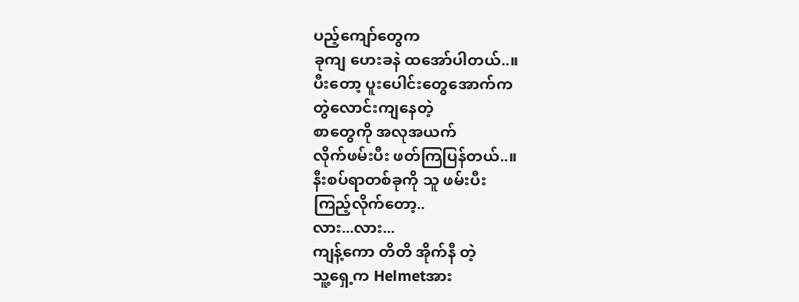ပည့်ကျော်တွေက
ခုကျ ဟေးခနဲ ထအော်ပါတယ်..။
ပီးတော့ ပူးပေါင်းတွေအောက်က
တွဲလောင်းကျနေတဲ့
စာတွေကို အလုအယက်
လိုက်ဖမ်းပီး ဖတ်ကြပြန်တယ်..။
နီးစပ်ရာတစ်ခုကို သူ ဖမ်းပီး
ကြည့်လိုက်တော့..
လား...လား...
ကျန့်ကော တိတိ အိုက်နီ တဲ့
သူ့ရှေ့က Helmetအား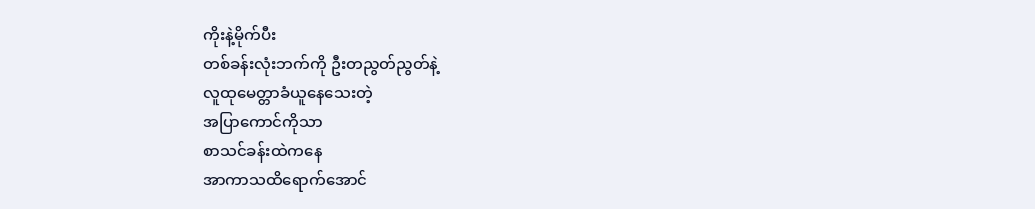ကိုးနဲ့မိုက်ပီး
တစ်ခန်းလုံးဘက်ကို ဦးတညွတ်ညွတ်နဲ့
လူထုမေတ္တာခံယူနေသေးတဲ့
အပြာကောင်ကိုသာ
စာသင်ခန်းထဲကနေ
အာကာသထိရောက်အောင်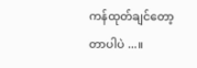ကန်ထုတ်ချင်တော့တာပါပဲ ...။